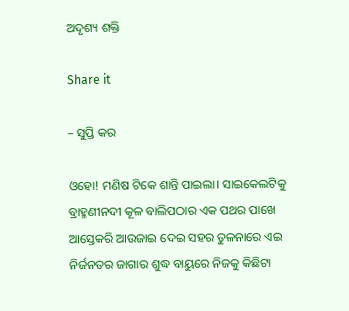ଅଦୃଶ୍ୟ ଶକ୍ତି

Share it

– ସୁପ୍ତି କର

ଓହୋ! ମଣିଷ ଟିକେ ଶାନ୍ତି ପାଇଲା। ସାଇକେଲଟିକୁ ବ୍ରାହ୍ମଣୀନଦୀ କୂଳ ବାଲିପଠାର ଏକ ପଥର ପାଖେ ଆସ୍ତେକରି ଆଉଜାଇ ଦେଇ ସହର ତୁଳନାରେ ଏଇ ନିର୍ଜନତର ଜାଗାର ଶୁଦ୍ଧ ବାୟୁରେ ନିଜକୁ କିଛିଟା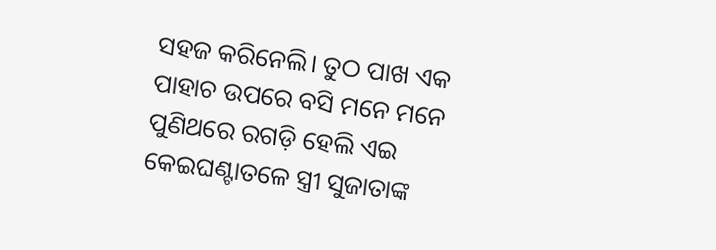ସହଜ କରିନେଲି। ତୁଠ ପାଖ ଏକ ପାହାଚ ଉପରେ ବସି ମନେ ମନେ ପୁଣିଥରେ ରଗଡ଼ି ହେଲି ଏଇ କେଇଘଣ୍ଟାତଳେ ସ୍ତ୍ରୀ ସୁଜାତାଙ୍କ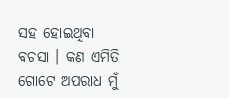ସହ ହୋଇଥିବା ବଚସା । କଣ ଏମିତି ଗୋଟେ ଅପରାଧ ମୁଁ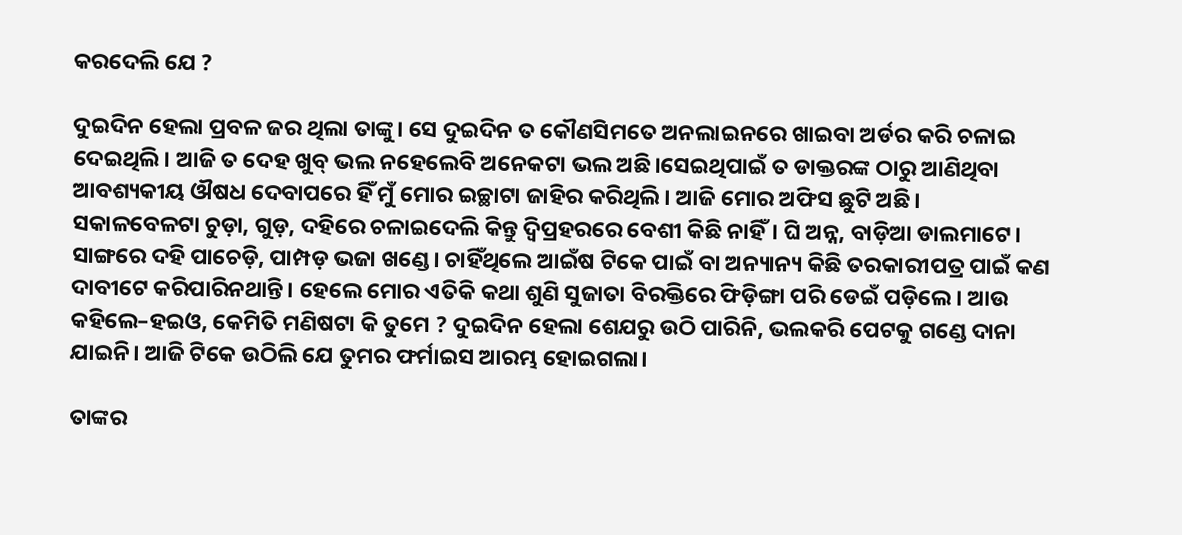କରଦେଲି ଯେ ?

ଦୁଇଦିନ ହେଲା ପ୍ରବଳ ଜର ଥିଲା ତାଙ୍କୁ। ସେ ଦୁଇଦିନ ତ କୌଣସିମତେ ଅନଲାଇନରେ ଖାଇବା ଅର୍ଡର କରି ଚଳାଇ ଦେଇଥିଲି। ଆଜି ତ ଦେହ ଖୁବ୍ ଭଲ ନହେଲେବି ଅନେକଟା ଭଲ ଅଛି।ସେଇଥିପାଇଁ ତ ଡାକ୍ତରଙ୍କ ଠାରୁ ଆଣିଥିବା ଆବଶ୍ୟକୀୟ ଔଷଧ ଦେବାପରେ ହିଁ ମୁଁ ମୋର ଇଚ୍ଛାଟା ଜାହିର କରିଥିଲି। ଆଜି ମୋର ଅଫିସ ଛୁଟି ଅଛି। ସକାଳବେଳଟା ଚୁଡ଼ା, ଗୁଡ଼, ଦହିରେ ଚଳାଇଦେଲି କିନ୍ତୁ ଦ୍ବିପ୍ରହରରେ ବେଶୀ କିଛି ନାହିଁ। ଘି ଅନ୍ନ, ବାଡ଼ିଆ ଡାଲମାଟେ। ସାଙ୍ଗରେ ଦହି ପାଚେଡ଼ି, ପାମ୍ପଡ଼ ଭଜା ଖଣ୍ଡେ। ଚାହିଁଥିଲେ ଆଇଁଷ ଟିକେ ପାଇଁ ବା ଅନ୍ୟାନ୍ୟ କିଛି ତରକାରୀପତ୍ର ପାଇଁ କଣ ଦାବୀଟେ କରିପାରିନଥାନ୍ତି। ହେଲେ ମୋର ଏତିକି କଥା ଶୁଣି ସୁଜାତା ବିରକ୍ତିରେ ଫିଡ଼ିଙ୍ଗା ପରି ଡେଇଁ ପଡ଼ିଲେ। ଆଉ କହିଲେ–ହଇଓ, କେମିତି ମଣିଷଟା କି ତୁମେ ? ଦୁଇଦିନ ହେଲା ଶେଯରୁ ଉଠି ପାରିନି, ଭଲକରି ପେଟକୁ ଗଣ୍ଡେ ଦାନା ଯାଇନି। ଆଜି ଟିକେ ଉଠିଲି ଯେ ତୁମର ଫର୍ମାଇସ ଆରମ୍ଭ ହୋଇଗଲା।

ତାଙ୍କର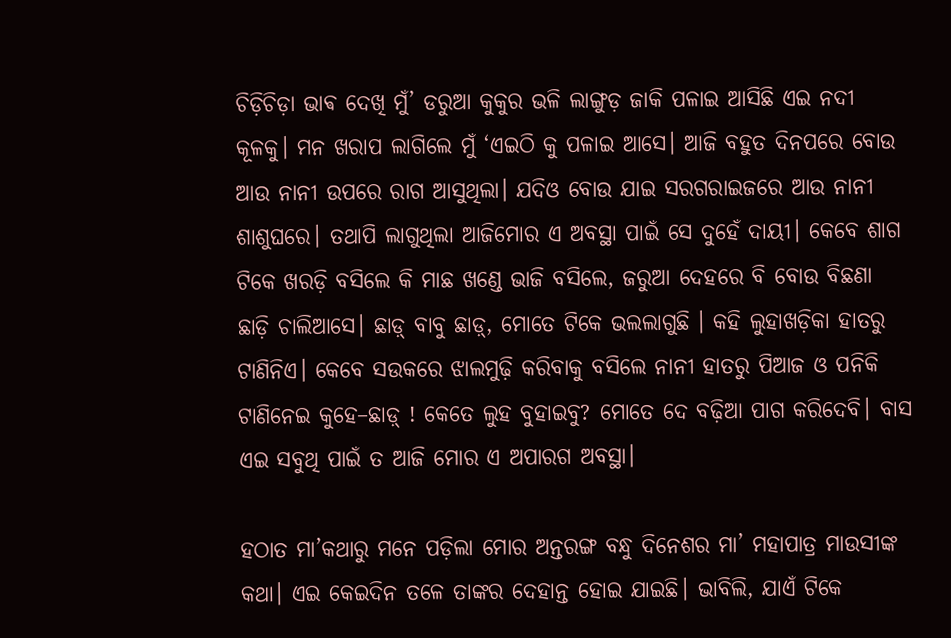ଚିଡ଼ିଚିଡ଼ା ଭାଵ ଦେଖି ମୁଁ’ ଡରୁଆ କୁକୁର ଭଳି ଲାଙ୍ଗୁଡ଼ ଜାକି ପଳାଇ ଆସିଛି ଏଇ ନଦୀ କୂଳକୁ। ମନ ଖରାପ ଲାଗିଲେ ମୁଁ ‘ଏଇଠି କୁ ପଳାଇ ଆସେ। ଆଜି ବହୁତ ଦିନପରେ ବୋଉ ଆଉ ନାନୀ ଉପରେ ରାଗ ଆସୁଥିଲା। ଯଦିଓ ବୋଉ ଯାଇ ସରଗରାଇଜରେ ଆଉ ନାନୀ ଶାଶୁଘରେ। ତଥାପି ଲାଗୁଥିଲା ଆଜିମୋର ଏ ଅବସ୍ଥା ପାଇଁ ସେ ଦୁହେଁ ଦାୟୀ। କେବେ ଶାଗ ଟିକେ ଖରଡ଼ି ବସିଲେ କି ମାଛ ଖଣ୍ଡେ ଭାଜି ବସିଲେ, ଜରୁଆ ଦେହରେ ବି ବୋଉ ବିଛଣା ଛାଡ଼ି ଚାଲିଆସେ। ଛାଡ଼୍ ବାବୁ ଛାଡ଼୍, ମୋତେ ଟିକେ ଭଲଲାଗୁଛି । କହି ଲୁହାଖଡ଼ିକା ହାତରୁ ଟାଣିନିଏ। କେବେ ସଉକରେ ଝାଲମୁଢ଼ି କରିବାକୁ ବସିଲେ ନାନୀ ହାତରୁ ପିଆଜ ଓ ପନିକି ଟାଣିନେଇ କୁହେ–ଛାଡ଼୍ ! କେତେ ଲୁହ ବୁହାଇବୁ? ମୋତେ ଦେ ବଢ଼ିଆ ପାଗ କରିଦେବି। ବାସ ଏଇ ସବୁଥି ପାଇଁ ତ ଆଜି ମୋର ଏ ଅପାରଗ ଅବସ୍ଥା।

ହଠାତ ମା’କଥାରୁ ମନେ ପଡ଼ିଲା ମୋର ଅନ୍ତରଙ୍ଗ ବନ୍ଧୁ ଦିନେଶର ମା’ ମହାପାତ୍ର ମାଉସୀଙ୍କ କଥା। ଏଇ କେଇଦିନ ତଳେ ତାଙ୍କର ଦେହାନ୍ତ ହୋଇ ଯାଇଛି। ଭାବିଲି, ଯାଏଁ ଟିକେ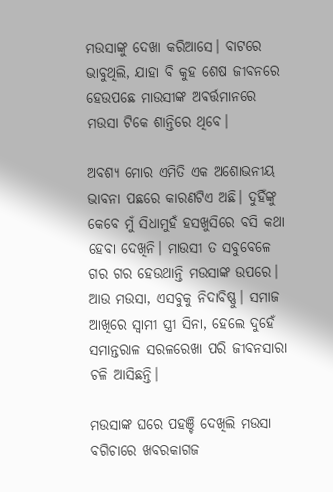ମଉସାଙ୍କୁ ଦେଖା କରିଆସେ। ବାଟରେ ଭାବୁଥିଲି, ଯାହା ବି କୁହ ଶେଷ ଜୀବନରେ ହେଉପଛେ ମାଉସୀଙ୍କ ଅଵର୍ତ୍ତମାନରେ ମଉସା ଟିକେ ଶାନ୍ତିରେ ଥିବେ।

ଅବଶ୍ୟ ମୋର ଏମିତି ଏକ ଅଶୋଭନୀୟ ଭାବନା ପଛରେ କାରଣଟିଏ ଅଛି। ଦୁହିଁଙ୍କୁ କେବେ ମୁଁ ସିଧାମୁହଁ ହସଖୁସିରେ ବସି କଥା ହେବା ଦେଖିନି। ମାଉସୀ ତ ସବୁବେଳେ ଗର ଗର ହେଉଥାନ୍ତି ମଉସାଙ୍କ ଉପରେ। ଆଉ ମଉସା, ଏସବୁକୁ ନିଦାବିଷ୍ଣୁ। ସମାଜ ଆଖିରେ ସ୍ୱାମୀ ସ୍ତ୍ରୀ ସିନା, ହେଲେ ଦୁହେଁ ସମାନ୍ତରାଳ ସରଳରେଖା ପରି ଜୀବନସାରା ଚଳି ଆସିଛନ୍ତି।

ମଉସାଙ୍କ ଘରେ ପହଞ୍ଚି ଦେଖିଲି ମଉସା ବଗିଚାରେ ଖବରକାଗଜ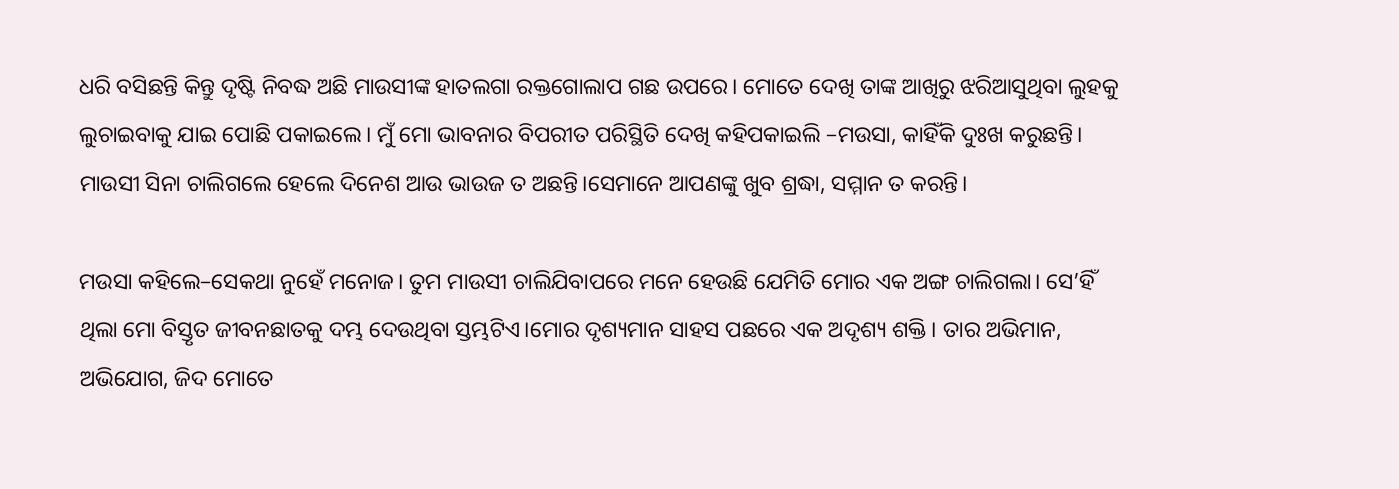ଧରି ବସିଛନ୍ତି କିନ୍ତୁ ଦୃଷ୍ଟି ନିବଦ୍ଧ ଅଛି ମାଉସୀଙ୍କ ହାତଲଗା ରକ୍ତଗୋଲାପ ଗଛ ଉପରେ। ମୋତେ ଦେଖି ତାଙ୍କ ଆଖିରୁ ଝରିଆସୁଥିବା ଲୁହକୁ ଲୁଚାଇବାକୁ ଯାଇ ପୋଛି ପକାଇଲେ। ମୁଁ ମୋ ଭାବନାର ବିପରୀତ ପରିସ୍ଥିତି ଦେଖି କହିପକାଇଲି –ମଉସା, କାହିଁକି ଦୁଃଖ କରୁଛନ୍ତି। ମାଉସୀ ସିନା ଚାଲିଗଲେ ହେଲେ ଦିନେଶ ଆଉ ଭାଉଜ ତ ଅଛନ୍ତି।ସେମାନେ ଆପଣଙ୍କୁ ଖୁବ ଶ୍ରଦ୍ଧା, ସମ୍ମାନ ତ କରନ୍ତି।

ମଉସା କହିଲେ–ସେକଥା ନୁହେଁ ମନୋଜ। ତୁମ ମାଉସୀ ଚାଲିଯିବାପରେ ମନେ ହେଉଛି ଯେମିତି ମୋର ଏକ ଅଙ୍ଗ ଚାଲିଗଲା। ସେ’ହିଁ ଥିଲା ମୋ ବିସ୍ତୃତ ଜୀବନଛାତକୁ ଦମ୍ଭ ଦେଉଥିବା ସ୍ତମ୍ଭଟିଏ।ମୋର ଦୃଶ୍ୟମାନ ସାହସ ପଛରେ ଏକ ଅଦୃଶ୍ୟ ଶକ୍ତି। ତାର ଅଭିମାନ, ଅଭିଯୋଗ, ଜିଦ ମୋତେ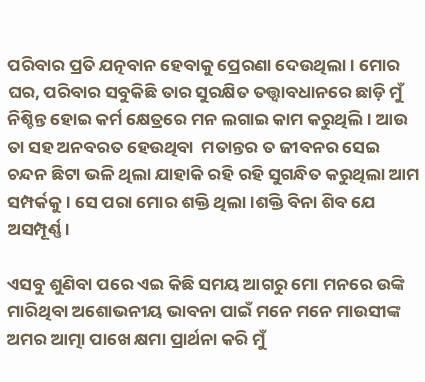ପରିବାର ପ୍ରତି ଯତ୍ନବାନ ହେବାକୁ ପ୍ରେରଣା ଦେଉଥିଲା। ମୋର ଘର, ପରିବାର ସବୁକିଛି ତାର ସୁରକ୍ଷିତ ତତ୍ତ୍ୱାବଧାନରେ ଛାଡ଼ି ମୁଁ ନିଶ୍ଚିନ୍ତ ହୋଇ କର୍ମ କ୍ଷେତ୍ରରେ ମନ ଲଗାଇ କାମ କରୁଥିଲି। ଆଉ ତା ସହ ଅନବରତ ହେଉଥିବା  ମତାନ୍ତର ତ ଜୀବନର ସେଇ ଚନ୍ଦନ ଛିଟା ଭଳି ଥିଲା ଯାହାକି ରହି ରହି ସୁଗନ୍ଧିତ କରୁଥିଲା ଆମ ସମ୍ପର୍କକୁ। ସେ ପରା ମୋର ଶକ୍ତି ଥିଲା।ଶକ୍ତି ବିନା ଶିବ ଯେ ଅସମ୍ପୂର୍ଣ୍ଣ।

ଏସବୁ ଶୁଣିବା ପରେ ଏଇ କିଛି ସମୟ ଆଗରୁ ମୋ ମନରେ ଉଙ୍କି ମାରିଥିବା ଅଶୋଭନୀୟ ଭାବନା ପାଇଁ ମନେ ମନେ ମାଉସୀଙ୍କ ଅମର ଆତ୍ମା ପାଖେ କ୍ଷମା ପ୍ରାର୍ଥନା କରି ମୁଁ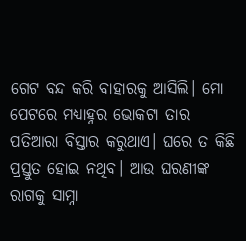ଗେଟ ବନ୍ଦ କରି ବାହାରକୁ ଆସିଲି। ମୋ ପେଟରେ ମଧ୍ୟାହ୍ନର ଭୋକଟା ତାର ପତିଆରା ବିସ୍ତାର କରୁଥାଏ। ଘରେ ତ କିଛି ପ୍ରସ୍ତୁତ ହୋଇ ନଥିବ। ଆଉ ଘରଣୀଙ୍କ ରାଗକୁ ସାମ୍ନା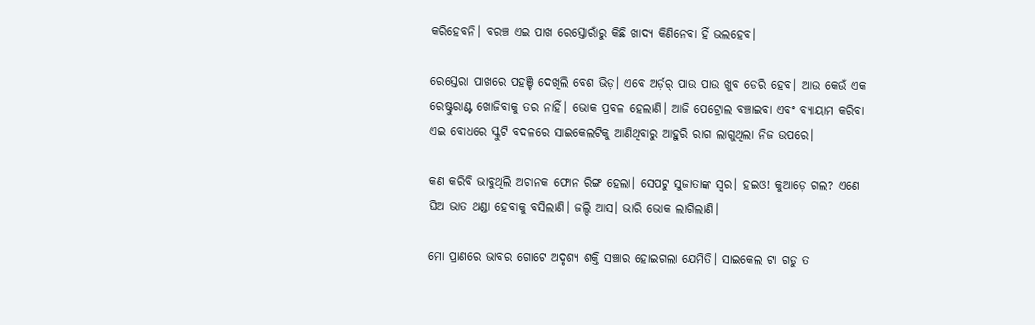କରିହେବନି। ବରଞ୍ଚ ଏଇ ପାଖ ରେସ୍ତୋରାଁରୁ କିଛି ଖାଦ୍ୟ କିଣିନେବା ହିଁ ଭଲହେବ।

ରେସ୍ତେରା ପାଖରେ ପହଞ୍ଚି ଦେଖିଲି ବେଶ ଭିଡ଼। ଏବେ ଅର୍ଡ଼ର୍ ପାଉ ପାଉ ଖୁବ ଡେରି ହେବ। ଆଉ କେଉଁ ଏକ ରେଷ୍ଟୁରାଣ୍ଟ ଖୋଜିବାକୁ ତର ନାହିଁ। ଭୋକ ପ୍ରବଳ ହେଲାଣି। ଆଜି ପେଟ୍ରୋଲ ବଞ୍ଚାଇବା ଏବଂ ବ୍ୟାୟାମ କରିବା ଏଇ ବୋଧରେ ସ୍କୁଟି ବଦଳରେ ସାଇକେଲଟିକୁ ଆଣିଥିବାରୁ ଆହୁରି ରାଗ ଲାଗୁଥିଲା ନିଜ ଉପରେ।

କଣ କରିବି ଭାବୁଥିଲି ଅଚାନକ ଫୋନ ରିଙ୍ଗ ହେଲା। ସେପଟୁ ସୁଜାତାଙ୍କ ସ୍ୱର। ହଇଓ! କୁଆଡ଼େ ଗଲ? ଏଣେ ଘିଅ ଭାତ ଥଣ୍ଡା ହେବାକୁ ବସିଲାଣି। ଜଲ୍ଦି ଆସ। ଭାରି ଭୋକ ଲାଗିଲାଣି।

ମୋ ପ୍ରାଣରେ ଭାବର ଗୋଟେ ଅଦୃଶ୍ଯ ଶକ୍ତି ସଞ୍ଚାର ହୋଇଗଲା ଯେମିତି। ସାଇକେଲ ଟା ଗଡୁ ତ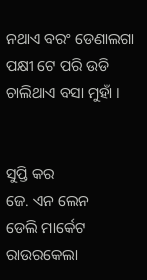ନଥାଏ ବରଂ ଡେଣାଲଗା ପକ୍ଷୀ ଟେ ପରି ଉଡି ଚାଲିଥାଏ ବସା ମୁହାଁ ।


ସୁପ୍ତି କର
ଜେ. ଏନ ଲେନ
ଡେଲି ମାର୍କେଟ
ରାଉରକେଲା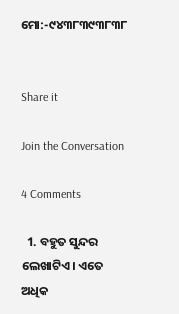ମୋ:-୯୪୩୮୩୯୩୮୩୮


Share it

Join the Conversation

4 Comments

  1. ବହୁତ ସୁନ୍ଦର ଲେଖାଟିଏ। ଏତେ ଅଧିକ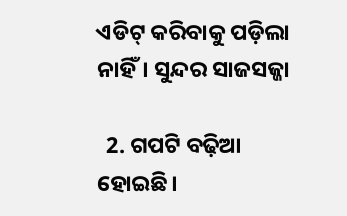ଏଡିଟ୍ କରିବାକୁ ପଡ଼ିଲା ନାହିଁ। ସୁନ୍ଦର ସାଜସଜ୍ଜା

  2. ଗପଟି ବଢ଼ିଆ ହୋଇଛି।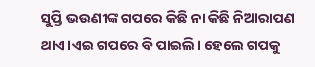ସୁପ୍ତି ଭଉଣୀଙ୍କ ଗପରେ କିଛି ନା କିଛି ନିଆରାପଣ ଥାଏ।ଏଇ ଗପରେ ବି ପାଇଲି। ହେଲେ ଗପକୁ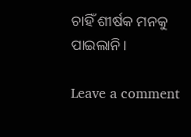ଚାହିଁ ଶୀର୍ଷକ ମନକୁ ପାଇଲାନି।

Leave a comment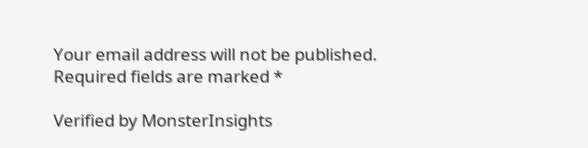Your email address will not be published. Required fields are marked *

Verified by MonsterInsights